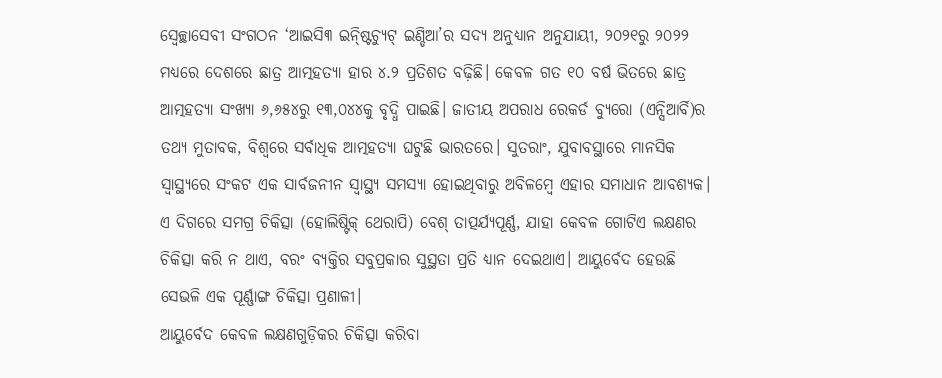ସ୍ବେଚ୍ଛାସେବୀ ସଂଗଠନ ‘ଆଇସି୩ ଇନ୍ଷ୍ଟିଚ୍ୟୁଟ୍ ଇଣ୍ଡିଆ’ର ସଦ୍ୟ ଅନୁଧ୍ୟାନ ଅନୁଯାୟୀ, ୨୦୨୧ରୁ ୨୦୨୨ ମଧ୍ୟରେ ଦେଶରେ ଛାତ୍ର ଆତ୍ମହତ୍ୟା ହାର ୪.୨ ପ୍ରତିଶତ ବଢ଼ିଛି। କେବଳ ଗତ ୧୦ ବର୍ଷ ଭିତରେ ଛାତ୍ର ଆତ୍ମହତ୍ୟା ସଂଖ୍ୟା ୬,୬୫୪ରୁ ୧୩,୦୪୪କୁ ବୃଦ୍ଧି ପାଇଛି। ଜାତୀୟ ଅପରାଧ ରେକର୍ଡ ବ୍ୟୁରୋ (ଏନ୍ସିଆର୍ବି)ର ତଥ୍ୟ ମୁତାବକ, ବିଶ୍ବରେ ସର୍ବାଧିକ ଆତ୍ମହତ୍ୟା ଘଟୁଛି ଭାରତରେ। ସୁତରାଂ, ଯୁବାବସ୍ଥାରେ ମାନସିକ ସ୍ବାସ୍ଥ୍ୟରେ ସଂକଟ ଏକ ସାର୍ବଜନୀନ ସ୍ବାସ୍ଥ୍ୟ ସମସ୍ୟା ହୋଇଥିବାରୁ ଅବିଳମ୍ବେ ଏହାର ସମାଧାନ ଆବଶ୍ୟକ। ଏ ଦିଗରେ ସମଗ୍ର ଚିକିତ୍ସା (ହୋଲିଷ୍ଟିକ୍ ଥେରାପି) ବେଶ୍ ତାତ୍ପର୍ଯ୍ୟପୂର୍ଣ୍ଣ, ଯାହା କେବଳ ଗୋଟିଏ ଲକ୍ଷଣର ଚିକିତ୍ସା କରି ନ ଥାଏ, ବରଂ ବ୍ୟକ୍ତିର ସବୁପ୍ରକାର ସୁସ୍ଥତା ପ୍ରତି ଧ୍ୟାନ ଦେଇଥାଏ। ଆୟୁର୍ବେଦ ହେଉଛି ସେଭଳି ଏକ ପୂର୍ଣ୍ଣାଙ୍ଗ ଚିକିତ୍ସା ପ୍ରଣାଳୀ।
ଆୟୁର୍ବେଦ କେବଳ ଲକ୍ଷଣଗୁଡ଼ିକର ଚିକିତ୍ସା କରିବା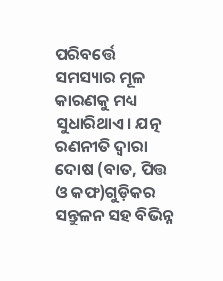ପରିବର୍ତ୍ତେ ସମସ୍ୟାର ମୂଳ କାରଣକୁ ମଧ୍ୟ ସୁଧାରିଥାଏ। ଯତ୍ନ ରଣନୀତି ଦ୍ବାରା ଦୋଷ (ବାତ, ପିତ୍ତ ଓ କଫ)ଗୁଡ଼ିକର ସନ୍ତୁଳନ ସହ ବିଭିନ୍ନ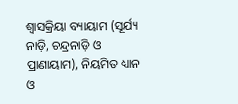ଶ୍ବାସକ୍ରିୟା ବ୍ୟାୟାମ (ସୂର୍ଯ୍ୟ ନାଡ଼ି, ଚନ୍ଦ୍ରନାଡ଼ି ଓ ପ୍ରାଣାୟାମ), ନିୟମିତ ଧ୍ୟାନ ଓ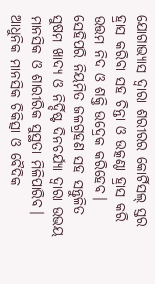ଯୋଗାଭ୍ୟାସ ଦ୍ବାରା ଶରୀରର କୋର୍ଟିସଲ୍ ସ୍ତର ହ୍ରାସ କରିବା ସହ ଚିନ୍ତା ଓ ଉତ୍କଣ୍ଠା ହ୍ରାସ କରି ଉତ୍ତମ ନିଦ ଓ ଶକ୍ତି ଉଦ୍ରେକ କରିହେବ। ସେହିପରି ନିୟମିତ ଜଳଗ୍ରହଣ ସହ ସନ୍ତୁଳିତ ସୁଷମ ଖାଦ୍ୟ ଓ ନିର୍ଦ୍ଦିଷ୍ଟ ଦିନଚର୍ଯ୍ୟା ଦ୍ବାରା ଉଭୟ ମାନସିକ ଓ ଶାରୀରିକ ସୁସ୍ଥତା ମିଳିପାରିବ। ଆଧୁନିକ ମାନସିକ ଚିକିତ୍ସା ଓ ବୈଦିକ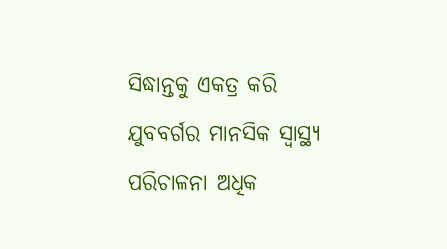ସିଦ୍ଧାନ୍ତକୁ ଏକତ୍ର କରି ଯୁବବର୍ଗର ମାନସିକ ସ୍ବାସ୍ଥ୍ୟ ପରିଚାଳନା ଅଧିକ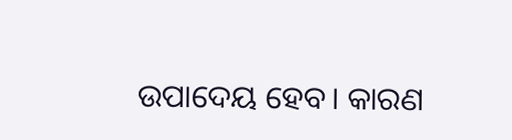ଉପାଦେୟ ହେବ। କାରଣ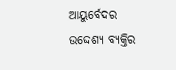ଆୟୁର୍ବେଦର ଉଦ୍ଦେଶ୍ୟ ବ୍ୟକ୍ତିର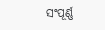ସଂପୂର୍ଣ୍ଣ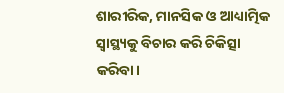ଶାରୀରିକ, ମାନସିକ ଓ ଆଧ୍ୟାତ୍ମିକ ସ୍ବାସ୍ଥ୍ୟକୁ ବିଚାର କରି ଚିକିତ୍ସା କରିବା।